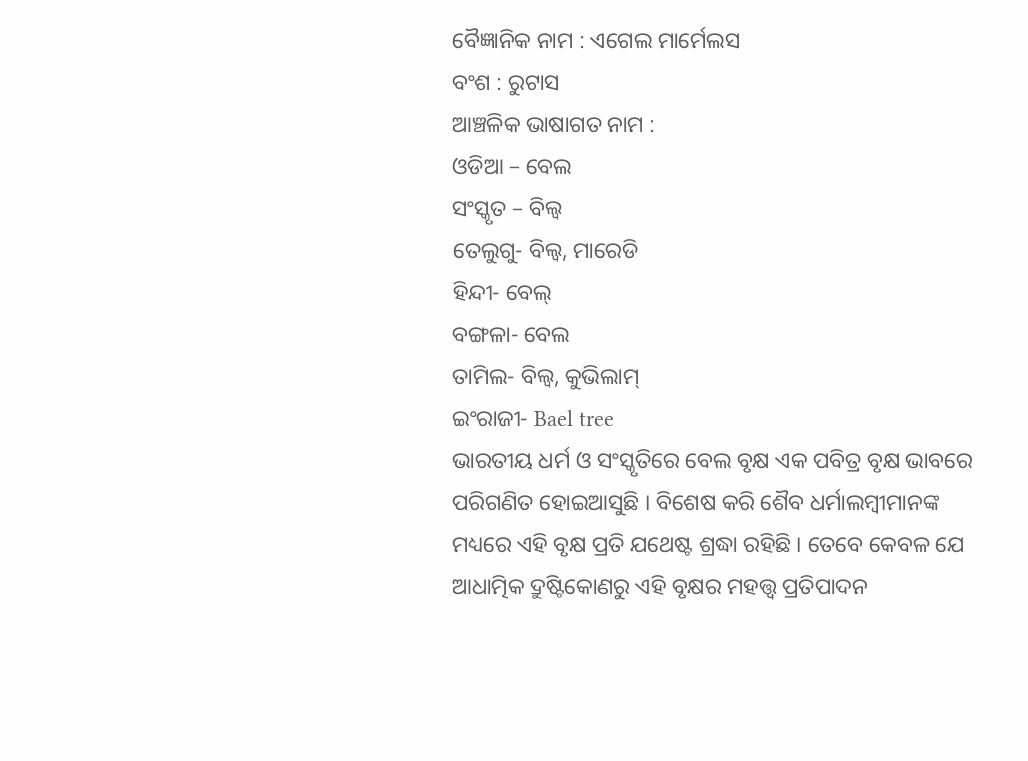ବୈଜ୍ଞାନିକ ନାମ : ଏଗେଲ ମାର୍ମେଲସ
ବଂଶ : ରୁଟାସ
ଆଞ୍ଚଳିକ ଭାଷାଗତ ନାମ :
ଓଡିଆ – ବେଲ
ସଂସ୍କୃତ – ବିଲ୍ଵ
ତେଲୁଗୁ- ବିଲ୍ଵ, ମାରେଡି
ହିନ୍ଦୀ- ବେଲ୍
ବଙ୍ଗଳା- ବେଲ
ତାମିଲ- ବିଲ୍ଵ, କୁଭିଲାମ୍
ଇଂରାଜୀ- Bael tree
ଭାରତୀୟ ଧର୍ମ ଓ ସଂସ୍କୃତିରେ ବେଲ ବୃକ୍ଷ ଏକ ପବିତ୍ର ବୃକ୍ଷ ଭାବରେ ପରିଗଣିତ ହୋଇଆସୁଛି । ବିଶେଷ କରି ଶୈବ ଧର୍ମାଲମ୍ବୀମାନଙ୍କ ମଧ୍ୟରେ ଏହି ବୃକ୍ଷ ପ୍ରତି ଯଥେଷ୍ଟ ଶ୍ରଦ୍ଧା ରହିଛି । ତେବେ କେବଳ ଯେ ଆଧାତ୍ମିକ ଦ୍ରୁଷ୍ଟିକୋଣରୁ ଏହି ବୃକ୍ଷର ମହତ୍ତ୍ଵ ପ୍ରତିପାଦନ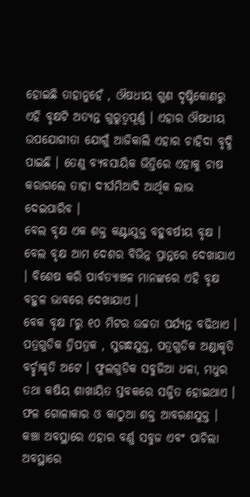ହୋଇଛି ତାହାନୁହେଁ , ଔଷଧୀୟ ଗୁଣ ଦୃଷ୍ଟିକୋଣରୁ ଏହି ବୃକ୍ଷଟି ଅତ୍ୟନ୍ତ ଗୁରୁତ୍ଵପୂର୍ଣ୍ଣ । ଏହାର ଔଷଧୀୟ ଉପଯୋଗୀତା ଯୋଗୁଁ ଆଜିକାଲି ଏହାର ଚାହିଦା ବୃଦ୍ଧି ପାଇଛି । ତେଣୁ ବ୍ୟବସାୟିକ ଭିତ୍ତିରେ ଏହାକୁ ଚାଷ କରାଗଲେ ତାହା ଦୀର୍ଘମିଆଦି ଆର୍ଥିକ ଲାଭ ଦେଇପାରିବ ।
ବେଲ ବୃକ୍ଷ ଏକ ଶକ୍ତ କଣ୍ଟାଯୁକ୍ତ ବହୁବର୍ଷୀୟ ବୃକ୍ଷ । ବେଲ ବୃକ୍ଷ ଆମ ଦେଶର ବିଭିନ୍ନ ପ୍ରାନ୍ତରେ ଦେଖାଯାଏ । ବିଶେଷ କରି ପାର୍ବତ୍ୟାଞ୍ଚଳ ମାନଙ୍କରେ ଏହି ବୃକ୍ଷ ବହୁଳ ଭାବରେ ଦେଖାଯାଏ ।
ବେକ ବୃକ୍ଷ ୮ରୁ ୧୦ ମିଟର ଉଚ୍ଚତା ପର୍ଯ୍ୟନ୍ତ ବଢିଥାଏ । ପତ୍ରଗୁଡିକ ତ୍ରିପତ୍ରକ , ସୁଗନ୍ଧଯୁକ୍ତ, ପତ୍ରଗୁଡିକ ଅଣ୍ଡାକୃତି ବର୍ଚ୍ଛାକୃତି ଅଟେ । ଫୁଲଗୁଡିକ ସବୁଜିଆ ଧଳା, ମଧୁର ତଥା କଷିୟ ଶାଖାୟିତ ସ୍ତବକରେ ସଜ୍ଜିତ ହୋଇଥାଏ । ଫଳ ଗୋଳାକାର ଓ କାଠୁଆ ଶକ୍ତ ଆବରଣଯୁକ୍ତ । କଞ୍ଚା ଅବସ୍ଥାରେ ଏହାର ବର୍ଣ୍ଣ ସବୁଜ ଏବଂ ପାଚିଲା ଅବସ୍ଥାରେ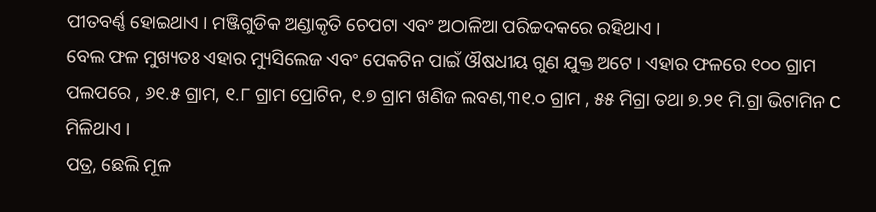ପୀତବର୍ଣ୍ଣ ହୋଇଥାଏ । ମଞ୍ଜିଗୁଡିକ ଅଣ୍ଡାକୃତି ଚେପଟା ଏବଂ ଅଠାଳିଆ ପରିଚ୍ଚଦକରେ ରହିଥାଏ ।
ବେଲ ଫଳ ମୁଖ୍ୟତଃ ଏହାର ମ୍ୟୁସିଲେଜ ଏବଂ ପେକଟିନ ପାଇଁ ଔଷଧୀୟ ଗୁଣ ଯୁକ୍ତ ଅଟେ । ଏହାର ଫଳରେ ୧୦୦ ଗ୍ରାମ ପଲପରେ , ୬୧.୫ ଗ୍ରାମ, ୧.୮ ଗ୍ରାମ ପ୍ରୋଟିନ, ୧.୭ ଗ୍ରାମ ଖଣିଜ ଲବଣ,୩୧.୦ ଗ୍ରାମ , ୫୫ ମିଗ୍ରା ତଥା ୭.୨୧ ମି.ଗ୍ରା ଭିଟାମିନ C ମିଳିଥାଏ ।
ପତ୍ର, ଛେଲି ମୂଳ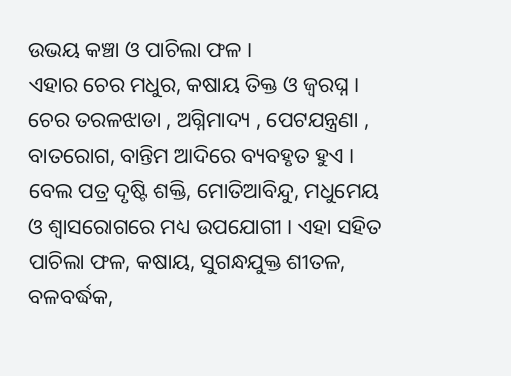ଉଭୟ କଞ୍ଚା ଓ ପାଚିଲା ଫଳ ।
ଏହାର ଚେର ମଧୁର, କଷାୟ ତିକ୍ତ ଓ ଜ୍ଵରଘ୍ନ । ଚେର ତରଳଝାଡା , ଅଗ୍ନିମାଦ୍ୟ , ପେଟଯନ୍ତ୍ରଣା , ବାତରୋଗ, ବାନ୍ତିମ ଆଦିରେ ବ୍ୟବହୃତ ହୁଏ । ବେଲ ପତ୍ର ଦୃଷ୍ଟି ଶକ୍ତି, ମୋତିଆବିନ୍ଦୁ, ମଧୁମେୟ ଓ ଶ୍ଵାସରୋଗରେ ମଧ୍ୟ ଉପଯୋଗୀ । ଏହା ସହିତ ପାଚିଲା ଫଳ, କଷାୟ, ସୁଗନ୍ଧଯୁକ୍ତ ଶୀତଳ, ବଳବର୍ଦ୍ଧକ,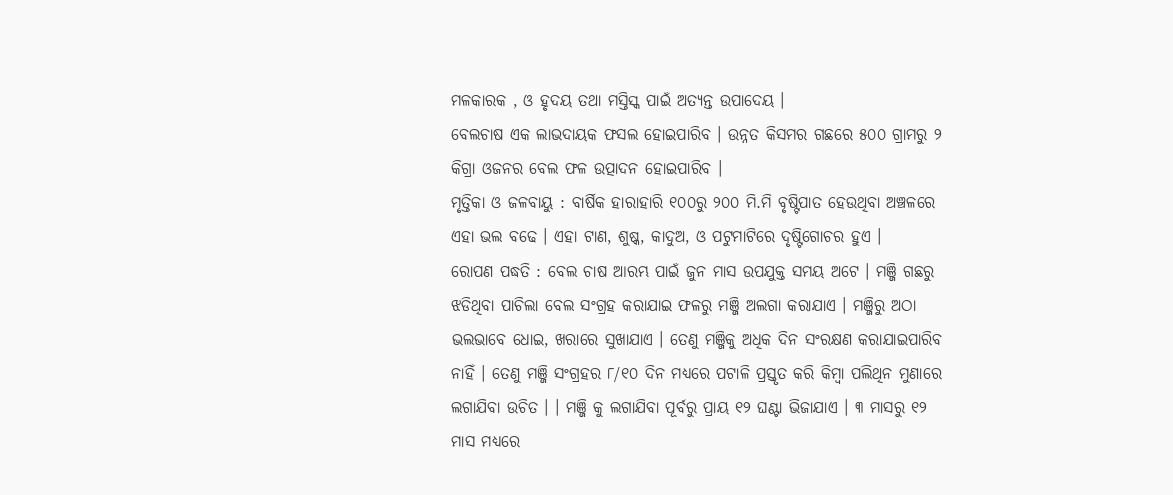ମଳକାରକ , ଓ ହୃଦୟ ତଥା ମସ୍ତିସ୍କ ପାଇଁ ଅତ୍ୟନ୍ତ ଉପାଦେୟ ।
ବେଲଚାଷ ଏକ ଲାଭଦାୟକ ଫସଲ ହୋଇପାରିବ । ଉନ୍ନତ କିସମର ଗଛରେ ୫୦୦ ଗ୍ରାମରୁ ୨ କିଗ୍ରା ଓଜନର ବେଲ ଫଳ ଉତ୍ପାଦନ ହୋଇପାରିବ ।
ମୃତ୍ତିକା ଓ ଜଳବାୟୁ : ବାର୍ଷିକ ହାରାହାରି ୧୦୦ରୁ ୨୦୦ ମି.ମି ବୃଷ୍ଟିପାତ ହେଉଥିବା ଅଞ୍ଚଳରେ ଏହା ଭଲ ବଢେ । ଏହା ଟାଣ, ଶୁଷ୍କ, କାଦୁଅ, ଓ ପଟୁମାଟିରେ ଦୃଷ୍ଟିଗୋଚର ହୁଏ ।
ରୋପଣ ପଦ୍ଧତି : ବେଲ ଚାଷ ଆରମ୍ଭ ପାଇଁ ଜୁନ ମାସ ଉପଯୁକ୍ତ ସମୟ ଅଟେ । ମଞ୍ଜି ଗଛରୁ ଝଡିଥିବା ପାଚିଲା ବେଲ ସଂଗ୍ରହ କରାଯାଇ ଫଳରୁ ମଞ୍ଜି ଅଲଗା କରାଯାଏ । ମଞ୍ଜିରୁ ଅଠା ଭଲଭାବେ ଧୋଇ, ଖରାରେ ସୁଖାଯାଏ । ତେଣୁ ମଞ୍ଜିକୁ ଅଧିକ ଦିନ ସଂରକ୍ଷଣ କରାଯାଇପାରିବ ନାହିଁ । ତେଣୁ ମଞ୍ଜି ସଂଗ୍ରହର ୮/୧୦ ଦିନ ମଧ୍ୟରେ ପଟାଳି ପ୍ରସ୍ତୃତ କରି କିମ୍ବା ପଲିଥିନ ମୁଣାରେ ଲଗାଯିବା ଉଚିତ । । ମଞ୍ଜି କୁ ଲଗାଯିବା ପୂର୍ବରୁ ପ୍ରାୟ ୧୨ ଘଣ୍ଟା ଭିଜାଯାଏ । ୩ ମାସରୁ ୧୨ ମାସ ମଧ୍ୟରେ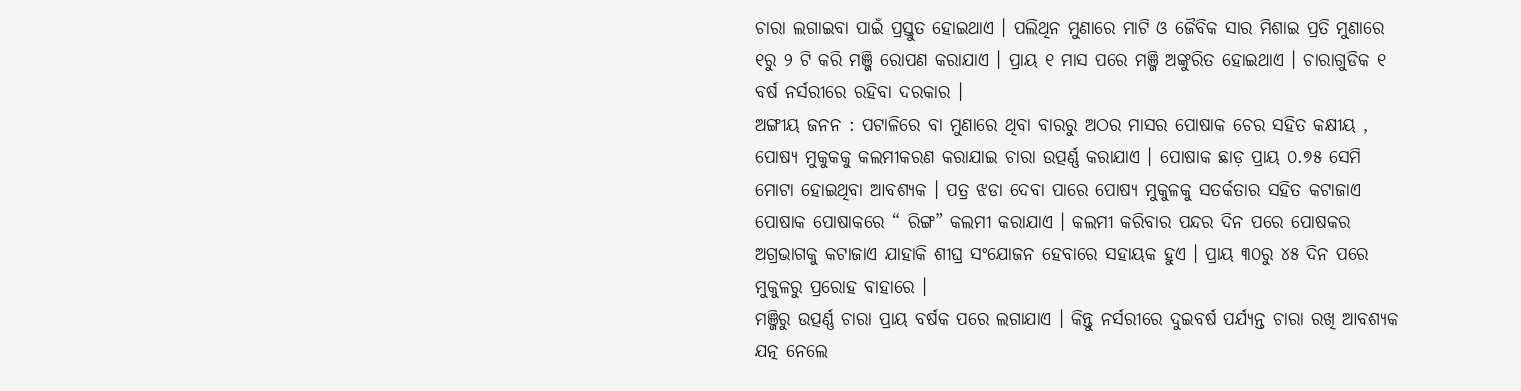ଚାରା ଲଗାଇବା ପାଇଁ ପ୍ରସ୍ତୁତ ହୋଇଥାଏ । ପଲିଥିନ ମୁଣାରେ ମାଟି ଓ ଜୈବିକ ସାର ମିଶାଇ ପ୍ରତି ମୁଣାରେ ୧ରୁ ୨ ଟି କରି ମଞ୍ଜି ରୋପଣ କରାଯାଏ । ପ୍ରାୟ ୧ ମାସ ପରେ ମଞ୍ଜି ଅଙ୍କୁରିତ ହୋଇଥାଏ । ଚାରାଗୁଡିକ ୧ ବର୍ଷ ନର୍ସରୀରେ ରହିବା ଦରକାର ।
ଅଙ୍ଗୀୟ ଜନନ : ପଟାଳିରେ ବା ମୁଣାରେ ଥିବା ବାରରୁ ଅଠର ମାସର ପୋଷାକ ଚେର ସହିତ କକ୍ଷୀୟ , ପୋଷ୍ୟ ମୁକୁକକୁ କଲମୀକରଣ କରାଯାଇ ଚାରା ଉତ୍ପର୍ଣ୍ଣ କରାଯାଏ । ପୋଷାକ ଛାଡ଼ ପ୍ରାୟ ୦.୭୫ ସେମି ମୋଟା ହୋଇଥିବା ଆବଶ୍ୟକ । ପତ୍ର ଝଡା ଦେବା ପାରେ ପୋଷ୍ୟ ମୁକୁଳକୁ ସତର୍କତାର ସହିତ କଟାଜାଏ ପୋଷାକ ପୋଷାକରେ “ ରିଙ୍ଗ” କଲମୀ କରାଯାଏ । କଲମୀ କରିବାର ପନ୍ଦର ଦିନ ପରେ ପୋଷକର ଅଗ୍ରଭାଗକୁ କଟାଜାଏ ଯାହାକି ଶୀଘ୍ର ସଂଯୋଜନ ହେବାରେ ସହାୟକ ହୁଏ । ପ୍ରାୟ ୩୦ରୁ ୪୫ ଦିନ ପରେ ମୁକୁଳରୁ ପ୍ରରୋହ ବାହାରେ ।
ମଞ୍ଜିରୁ ଉତ୍ପର୍ଣ୍ଣ ଚାରା ପ୍ରାୟ ବର୍ଷକ ପରେ ଲଗାଯାଏ । କିନ୍ତୁ ନର୍ସରୀରେ ଦୁଇବର୍ଷ ପର୍ଯ୍ୟନ୍ତ ଚାରା ରଖି ଆବଶ୍ୟକ ଯତ୍ନ ନେଲେ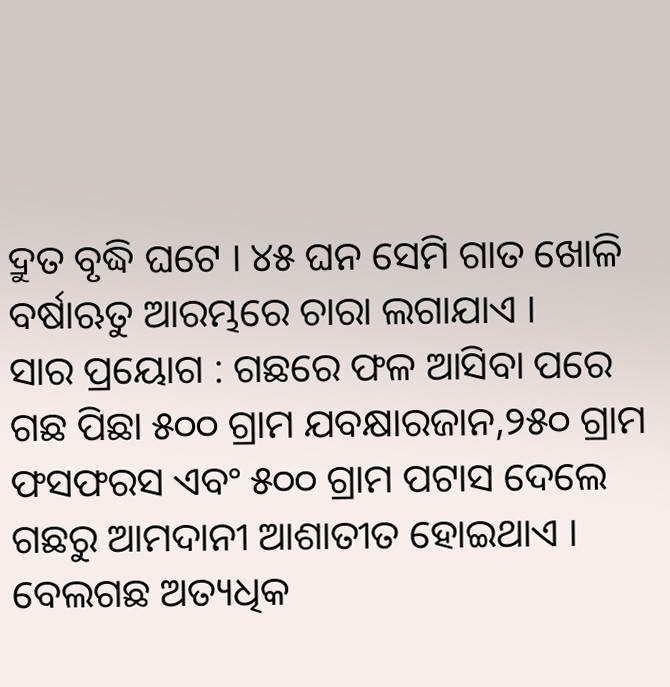ଦ୍ରୁତ ବୃଦ୍ଧି ଘଟେ । ୪୫ ଘନ ସେମି ଗାତ ଖୋଳି ବର୍ଷାଋତୁ ଆରମ୍ଭରେ ଚାରା ଲଗାଯାଏ ।
ସାର ପ୍ରୟୋଗ : ଗଛରେ ଫଳ ଆସିବା ପରେ ଗଛ ପିଛା ୫୦୦ ଗ୍ରାମ ଯବକ୍ଷାରଜାନ,୨୫୦ ଗ୍ରାମ ଫସଫରସ ଏବଂ ୫୦୦ ଗ୍ରାମ ପଟାସ ଦେଲେ ଗଛରୁ ଆମଦାନୀ ଆଶାତୀତ ହୋଇଥାଏ । ବେଲଗଛ ଅତ୍ୟଧିକ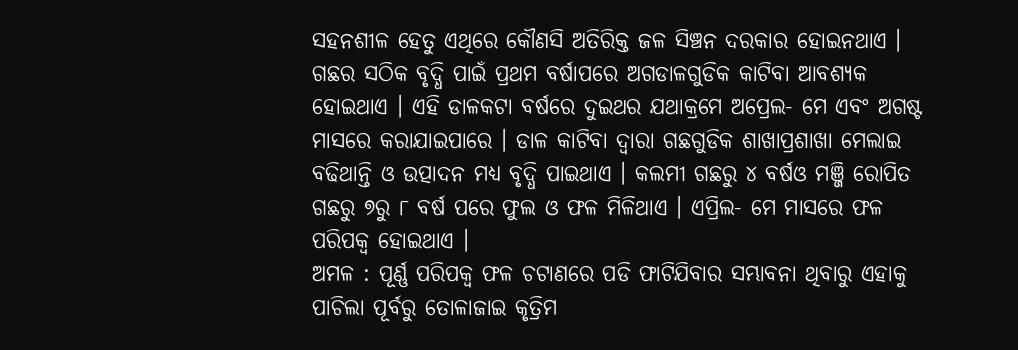ସହନଶୀଳ ହେତୁ ଏଥିରେ କୌଣସି ଅତିରିକ୍ତ ଜଳ ସିଞ୍ଚନ ଦରକାର ହୋଇନଥାଏ । ଗଛର ସଠିକ ବୃଦ୍ଧି ପାଇଁ ପ୍ରଥମ ବର୍ଷାପରେ ଅଗଡାଳଗୁଡିକ କାଟିବା ଆବଶ୍ୟକ ହୋଇଥାଏ । ଏହି ଡାଳକଟା ବର୍ଷରେ ଦୁଇଥର ଯଥାକ୍ରମେ ଅପ୍ରେଲ- ମେ ଏବଂ ଅଗଷ୍ଟ ମାସରେ କରାଯାଇପାରେ । ଡାଳ କାଟିବା ଦ୍ଵାରା ଗଛଗୁଡିକ ଶାଖାପ୍ରଶାଖା ମେଲାଇ ବଢିଥାନ୍ତି ଓ ଉତ୍ପାଦନ ମଧ୍ୟ ବୃଦ୍ଧି ପାଇଥାଏ । କଲମୀ ଗଛରୁ ୪ ବର୍ଷଓ ମଞ୍ଜି ରୋପିତ ଗଛରୁ ୭ରୁ ୮ ବର୍ଷ ପରେ ଫୁଲ ଓ ଫଳ ମିଳିଥାଏ । ଏପ୍ରିଲ- ମେ ମାସରେ ଫଳ ପରିପକ୍ଵ ହୋଇଥାଏ ।
ଅମଳ : ପୂର୍ଣ୍ଣ ପରିପକ୍ଵ ଫଳ ଚଟାଣରେ ପଡି ଫାଟିଯିବାର ସମ୍ଭାବନା ଥିବାରୁ ଏହାକୁ ପାଚିଲା ପୂର୍ବରୁ ତୋଳାଜାଇ କୃତ୍ରିମ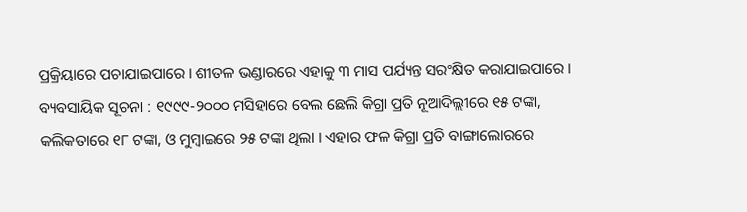ପ୍ରକ୍ରିୟାରେ ପଚାଯାଇପାରେ । ଶୀତଳ ଭଣ୍ଡାରରେ ଏହାକୁ ୩ ମାସ ପର୍ଯ୍ୟନ୍ତ ସରଂକ୍ଷିତ କରାଯାଇପାରେ ।
ବ୍ୟବସାୟିକ ସୂଚନା : ୧୯୯୯-୨୦୦୦ ମସିହାରେ ବେଲ ଛେଲି କିଗ୍ରା ପ୍ରତି ନୂଆଦିଲ୍ଲୀରେ ୧୫ ଟଙ୍କା, କଲିକତାରେ ୧୮ ଟଙ୍କା, ଓ ମୁମ୍ବାଇରେ ୨୫ ଟଙ୍କା ଥିଲା । ଏହାର ଫଳ କିଗ୍ରା ପ୍ରତି ବାଙ୍ଗାଲୋରରେ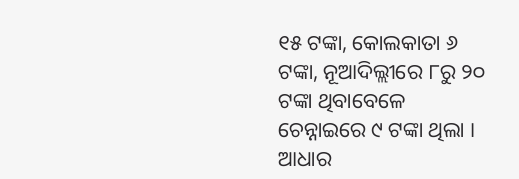୧୫ ଟଙ୍କା, କୋଲକାତା ୬ ଟଙ୍କା, ନୂଆଦିଲ୍ଲୀରେ ୮ରୁ ୨୦ ଟଙ୍କା ଥିବାବେଳେ ଚେନ୍ନାଇରେ ୯ ଟଙ୍କା ଥିଲା ।
ଆଧାର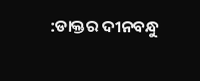:ଡାକ୍ତର ଦୀନବନ୍ଧୁ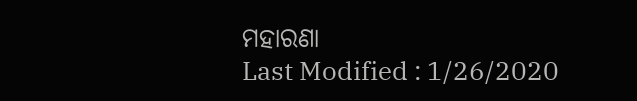ମହାରଣା
Last Modified : 1/26/2020